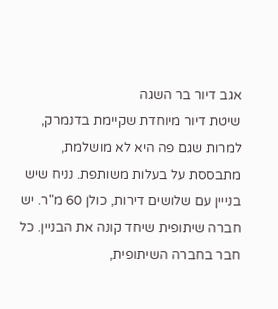אגב דיור בר השגה
שיטת דיור מיוחדת שקיימת בדנמרק, למרות שגם פה היא לא מושלמת, מתבססת על בעלות משותפת. נניח שיש בנייין עם שלושים דירות, כולן 60 מ"ר. יש חברה שיתופית שיחד קונה את הבניין. כל חבר בחברה השיתופית,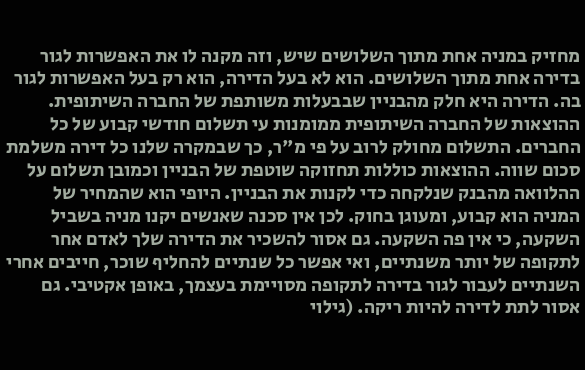מחזיק במניה אחת מתוך השלושים שיש, וזה מקנה לו את האפשרות לגור בדירה אחת מתוך השלושים. הוא לא בעל הדירה, הוא רק בעל האפשרות לגור בה. הדירה היא חלק מהבניין שבבעלות משותפת של החברה השיתופית. ההוצאות של החברה השיתופית ממומנות עי תשלום חודשי קבוע של כל החברים. התשלום מחולק לרוב על פי מ"ר, כך שבמקרה שלנו כל דירה משלמת סכום שווה. ההוצאות כוללות תחזוקה שוטפת של הבניין וכמובן תשלום על ההלוואה מהבנק שנלקחה כדי לקנות את הבניין. היופי הוא שהמחיר של המניה הוא קבוע, ומעוגן בחוק. לכן אין סכנה שאנשים יקנו מניה בשביל השקעה, כי אין פה השקעה. גם אסור להשכיר את הדירה שלך לאדם אחר לתקופה של יותר משנתיים, ואי אפשר כל שנתיים להחליף שוכר, חייבים אחרי השנתיים לעבור לגור בדירה לתקופה מסויימת בעצמך, באופן אקטיבי. גם אסור לתת לדירה להיות ריקה. (גילוי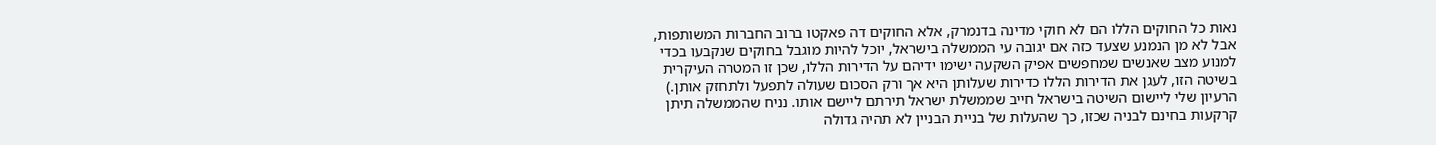נאות כל החוקים הללו הם לא חוקי מדינה בדנמרק, אלא החוקים דה פאקטו ברוב החברות המשותפות, אבל לא מן הנמנע שצעד כזה אם יגובה עי הממשלה בישראל, יוכל להיות מוגבל בחוקים שנקבעו בכדי למנוע מצב שאנשים שמחפשים אפיק השקעה ישימו ידיהם על הדירות הללו, שכן זו המטרה העיקרית בשיטה הזו, לעגן את הדירות הללו כדירות שעלותן היא אך ורק הסכום שעולה לתפעל ולתחזק אותן.) הרעיון שלי ליישום השיטה בישראל חייב שממשלת ישראל תירתם ליישם אותו. נניח שהממשלה תיתן קרקעות בחינם לבניה שכזו, כך שהעלות של בניית הבניין לא תהיה גדולה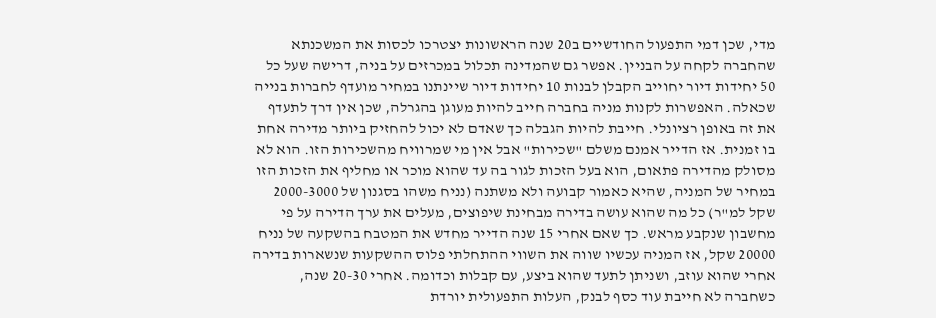מדי, שכן דמי התפעול החודשיים ב20 שנה הראשונות יצטרכו לכסות את המשכנתא שהחברה לקחה על הבניין. אפשר גם שהמדינה תכלול במכרזים על בניה, דרישה שעל כל 50 יחידות דיור יחוייב הקבלן לבנות 10 יחידות דיור שיינתנו במחיר מועדף לחברות בנייה שכאלה. האפשרות לקנות מניה בחברה חייב להיות מעוגן בהגרלה, שכן אין דרך לתעדף את זה באופן רציונלי. חייבת להיות הגבלה כך שאדם לא יכול להחזיק ביותר מדירה אחת בו זמנית. אז הדייר אמנם משלם "שכירות" אבל אין מי שמרוויח מהשכירות הזו. הוא לא מסולק מהדירה פתאום, הוא בעל הזכות לגור בה עד שהוא מוכר או מחליף את הזכות הזו במחיר של המניה, שהיא כאמור קבועה ולא משתנה (נניח משהו בסגנון של 2000-3000 שקל למ"ר) כל מה שהוא עושה בדירה מבחינת שיפוצים, מעלים את ערך הדירה על פי מחשבון שנקבע מראש. כך שאם אחרי 15 שנה הדייר מחדש את המטבח בהשקעה של נניח 20000 שקל, אז המניה עכשיו שווה את השווי ההתחלתי פלוס ההשקעות שנשארות בדירה אחרי שהוא עוזב, ושניתן לתעד שהוא ביצע, עם קבלות וכדומה. אחרי 20-30 שנה, כשחברה לא חייבת עוד כסף לבנק, העלות התפעולית יורדת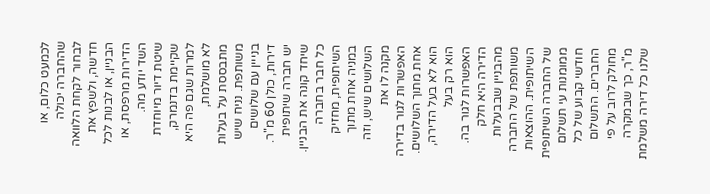לכמעט כלום, או שהחברה יכולה לבחור לקחת הלוואה חדשה, ולשפץ את הבניין, או לבנות לכל הדירות מרפסת, או השד יודע מה.
שיטת דיור מיוחדת שקיימת בדנמרק, למרות שגם פה היא לא מושלמת, מתבססת על בעלות משותפת. נניח שיש בנייין עם שלושים דירות, כולן 60 מ"ר. יש חברה שיתופית שיחד קונה את הבניין. כל חבר בחברה השיתופית, מחזיק במניה אחת מתוך השלושים שיש, וזה מקנה לו את האפשרות לגור בדירה אחת מתוך השלושים. הוא לא בעל הדירה, הוא רק בעל האפשרות לגור בה. הדירה היא חלק מהבניין שבבעלות משותפת של החברה השיתופית. ההוצאות של החברה השיתופית ממומנות עי תשלום חודשי קבוע של כל החברים. התשלום מחולק לרוב על פי מ"ר, כך שבמקרה שלנו כל דירה משלמת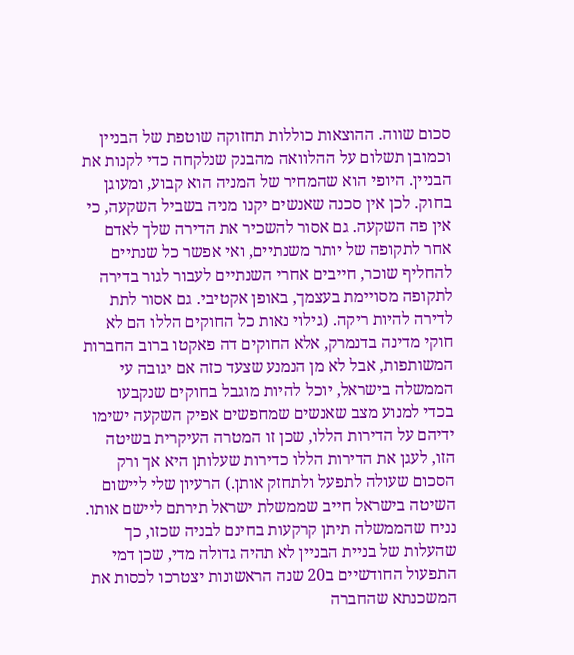סכום שווה. ההוצאות כוללות תחזוקה שוטפת של הבניין וכמובן תשלום על ההלוואה מהבנק שנלקחה כדי לקנות את הבניין. היופי הוא שהמחיר של המניה הוא קבוע, ומעוגן בחוק. לכן אין סכנה שאנשים יקנו מניה בשביל השקעה, כי אין פה השקעה. גם אסור להשכיר את הדירה שלך לאדם אחר לתקופה של יותר משנתיים, ואי אפשר כל שנתיים להחליף שוכר, חייבים אחרי השנתיים לעבור לגור בדירה לתקופה מסויימת בעצמך, באופן אקטיבי. גם אסור לתת לדירה להיות ריקה. (גילוי נאות כל החוקים הללו הם לא חוקי מדינה בדנמרק, אלא החוקים דה פאקטו ברוב החברות המשותפות, אבל לא מן הנמנע שצעד כזה אם יגובה עי הממשלה בישראל, יוכל להיות מוגבל בחוקים שנקבעו בכדי למנוע מצב שאנשים שמחפשים אפיק השקעה ישימו ידיהם על הדירות הללו, שכן זו המטרה העיקרית בשיטה הזו, לעגן את הדירות הללו כדירות שעלותן היא אך ורק הסכום שעולה לתפעל ולתחזק אותן.) הרעיון שלי ליישום השיטה בישראל חייב שממשלת ישראל תירתם ליישם אותו. נניח שהממשלה תיתן קרקעות בחינם לבניה שכזו, כך שהעלות של בניית הבניין לא תהיה גדולה מדי, שכן דמי התפעול החודשיים ב20 שנה הראשונות יצטרכו לכסות את המשכנתא שהחברה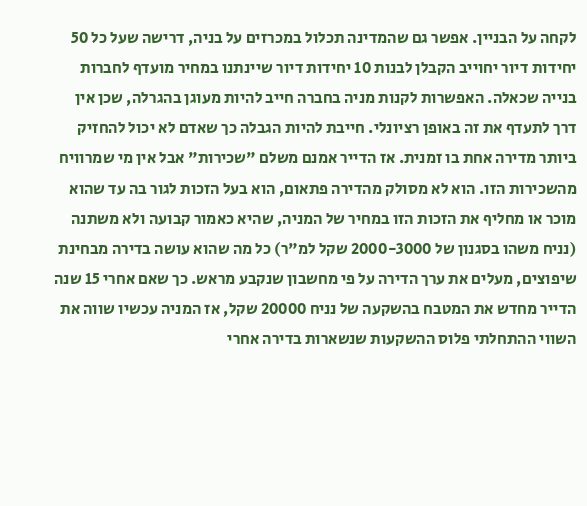לקחה על הבניין. אפשר גם שהמדינה תכלול במכרזים על בניה, דרישה שעל כל 50 יחידות דיור יחוייב הקבלן לבנות 10 יחידות דיור שיינתנו במחיר מועדף לחברות בנייה שכאלה. האפשרות לקנות מניה בחברה חייב להיות מעוגן בהגרלה, שכן אין דרך לתעדף את זה באופן רציונלי. חייבת להיות הגבלה כך שאדם לא יכול להחזיק ביותר מדירה אחת בו זמנית. אז הדייר אמנם משלם "שכירות" אבל אין מי שמרוויח מהשכירות הזו. הוא לא מסולק מהדירה פתאום, הוא בעל הזכות לגור בה עד שהוא מוכר או מחליף את הזכות הזו במחיר של המניה, שהיא כאמור קבועה ולא משתנה (נניח משהו בסגנון של 2000-3000 שקל למ"ר) כל מה שהוא עושה בדירה מבחינת שיפוצים, מעלים את ערך הדירה על פי מחשבון שנקבע מראש. כך שאם אחרי 15 שנה הדייר מחדש את המטבח בהשקעה של נניח 20000 שקל, אז המניה עכשיו שווה את השווי ההתחלתי פלוס ההשקעות שנשארות בדירה אחרי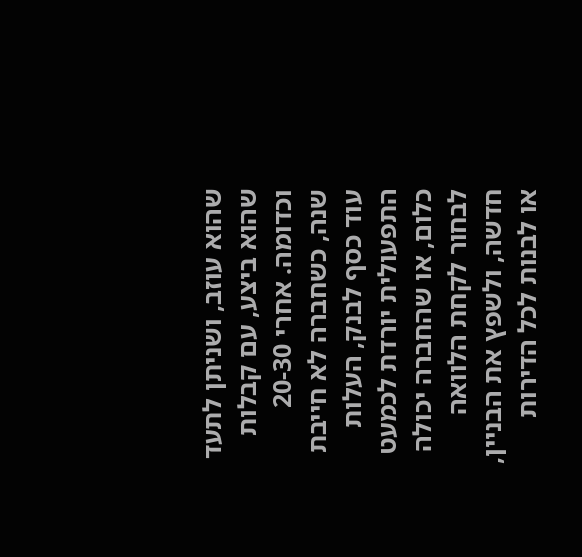שהוא עוזב, ושניתן לתעד שהוא ביצע, עם קבלות וכדומה. אחרי 20-30 שנה, כשחברה לא חייבת עוד כסף לבנק, העלות התפעולית יורדת לכמעט כלום, או שהחברה יכולה לבחור לקחת הלוואה חדשה, ולשפץ את הבניין, או לבנות לכל הדירות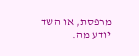מרפסת, או השד יודע מה.